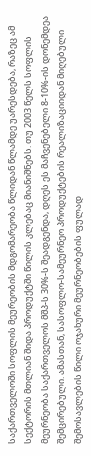საქართველოში სოფლის მეურეობის მდგომარეობა წლიდან წლამდე უარესდება, რაზეც ამ სექტორის მთლიან შიდა პროდუქტში წილის კლებაც მიანიშნებს. თუ 2003 წელს სოფლის მეურნეობა საქართველოს მშპ-ს 30%-ს შეადგენდა, დღეს ეს მაჩვენებელი 8-10%-ის დონემდეა შემცირებული. ამასთან, სასოფლო-სამეურნეო პროდუქტების რეალიზაციიდან მიღებული შემოსავლების წილი ოჯახური მეურნეობების ფულად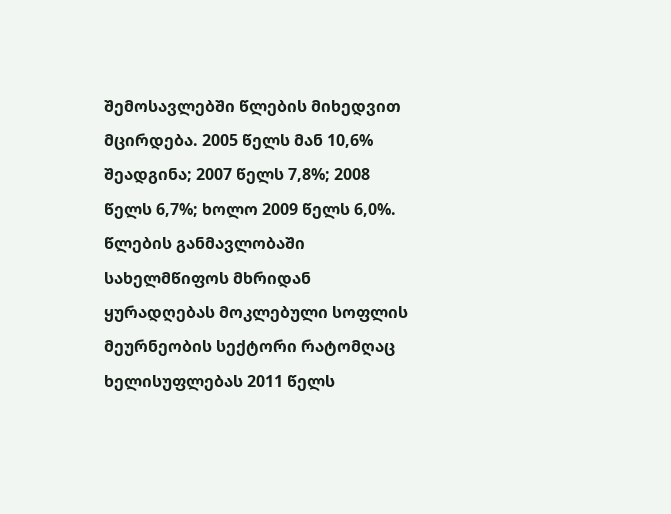შემოსავლებში წლების მიხედვით მცირდება. 2005 წელს მან 10,6% შეადგინა; 2007 წელს 7,8%; 2008 წელს 6,7%; ხოლო 2009 წელს 6,0%.
წლების განმავლობაში სახელმწიფოს მხრიდან ყურადღებას მოკლებული სოფლის მეურნეობის სექტორი რატომღაც ხელისუფლებას 2011 წელს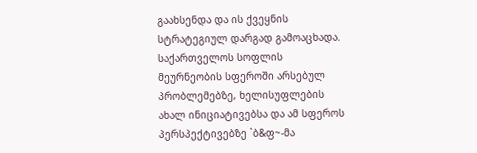გაახსენდა და ის ქვეყნის სტრატეგიულ დარგად გამოაცხადა. საქართველოს სოფლის მეურნეობის სფეროში არსებულ პრობლემებზე, ხელისუფლების ახალ ინიციატივებსა და ამ სფეროს პერსპექტივებზე `ბ&ფ~-მა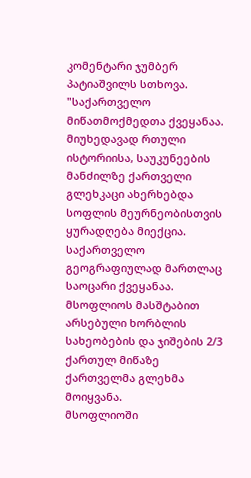კომენტარი ჯუმბერ პატიაშვილს სთხოვა.
"საქართველო მიწათმოქმედთა ქვეყანაა. მიუხედავად რთული ისტორიისა, საუკუნეების მანძილზე ქართველი გლეხკაცი ახერხებდა სოფლის მეურნეობისთვის ყურადღება მიექცია. საქართველო გეოგრაფიულად მართლაც საოცარი ქვეყანაა. მსოფლიოს მასშტაბით არსებული ხორბლის სახეობების და ჯიშების 2/3 ქართულ მიწაზე ქართველმა გლეხმა მოიყვანა.
მსოფლიოში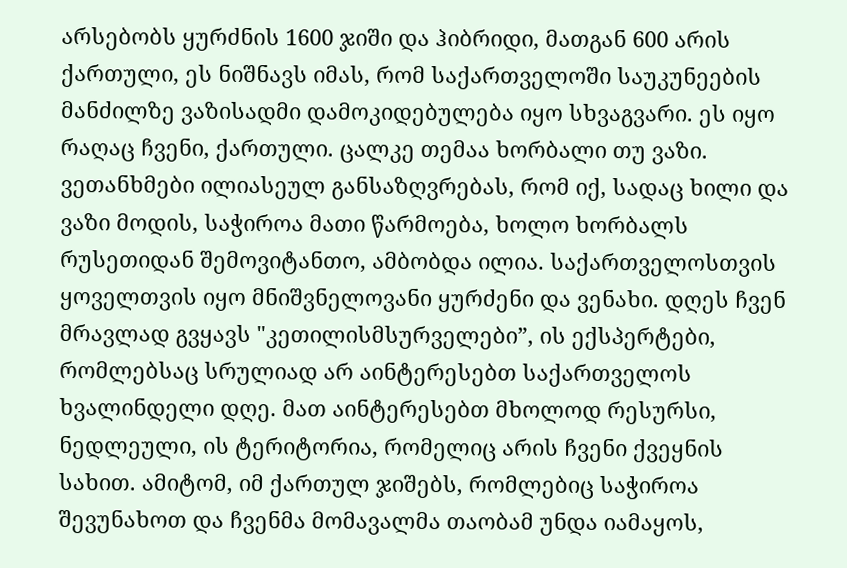არსებობს ყურძნის 1600 ჯიში და ჰიბრიდი, მათგან 600 არის ქართული, ეს ნიშნავს იმას, რომ საქართველოში საუკუნეების მანძილზე ვაზისადმი დამოკიდებულება იყო სხვაგვარი. ეს იყო რაღაც ჩვენი, ქართული. ცალკე თემაა ხორბალი თუ ვაზი. ვეთანხმები ილიასეულ განსაზღვრებას, რომ იქ, სადაც ხილი და ვაზი მოდის, საჭიროა მათი წარმოება, ხოლო ხორბალს რუსეთიდან შემოვიტანთო, ამბობდა ილია. საქართველოსთვის ყოველთვის იყო მნიშვნელოვანი ყურძენი და ვენახი. დღეს ჩვენ მრავლად გვყავს "კეთილისმსურველები”, ის ექსპერტები, რომლებსაც სრულიად არ აინტერესებთ საქართველოს ხვალინდელი დღე. მათ აინტერესებთ მხოლოდ რესურსი, ნედლეული, ის ტერიტორია, რომელიც არის ჩვენი ქვეყნის სახით. ამიტომ, იმ ქართულ ჯიშებს, რომლებიც საჭიროა შევუნახოთ და ჩვენმა მომავალმა თაობამ უნდა იამაყოს,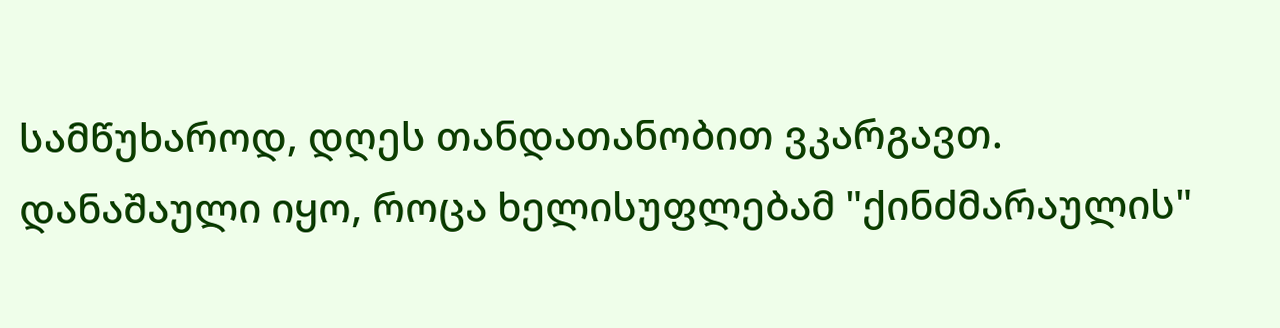სამწუხაროდ, დღეს თანდათანობით ვკარგავთ.
დანაშაული იყო, როცა ხელისუფლებამ "ქინძმარაულის"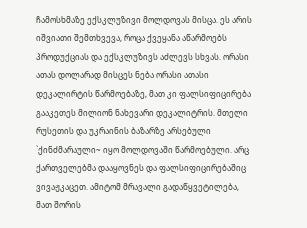ჩამოსხმაზე ექსკლუზივი მოლდოვას მისცა. ეს არის იშვიათი შემთხვევა, როცა ქვეყანა აწარმოებს პროდუქციას და ექსკლუზივს აძლევს სხვას. ორასი ათას დოლარად მისცეს ნება ორასი ათასი დეკალირტის წარმოებაზე, მათ კი ფალსიფიცირება გააკეთეს მილიონ ნახევარი დეკალიტრის. მთელი რუსეთის და უკრაინის ბაზარზე არსებული `ქინძმარაული~ იყო მოლდოვაში წარმოებული. არც ქართველებმა დააყოვნეს და ფალსიფიცირებაშიც ვივაჟკაცეთ. ამიტომ მრავალი გადაწყვეტილება, მათ შორის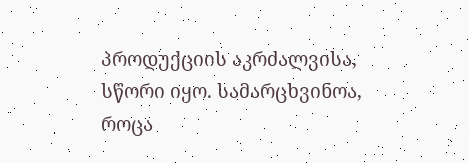პროდუქციის აკრძალვისა, სწორი იყო. სამარცხვინოა, როცა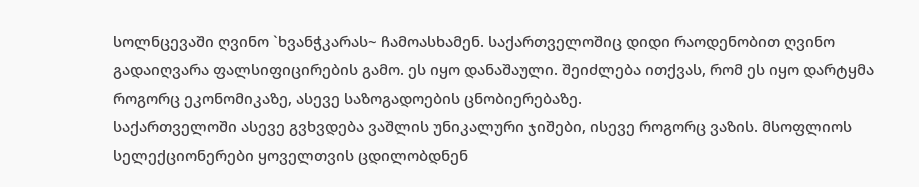სოლნცევაში ღვინო `ხვანჭკარას~ ჩამოასხამენ. საქართველოშიც დიდი რაოდენობით ღვინო გადაიღვარა ფალსიფიცირების გამო. ეს იყო დანაშაული. შეიძლება ითქვას, რომ ეს იყო დარტყმა როგორც ეკონომიკაზე, ასევე საზოგადოების ცნობიერებაზე.
საქართველოში ასევე გვხვდება ვაშლის უნიკალური ჯიშები, ისევე როგორც ვაზის. მსოფლიოს სელექციონერები ყოველთვის ცდილობდნენ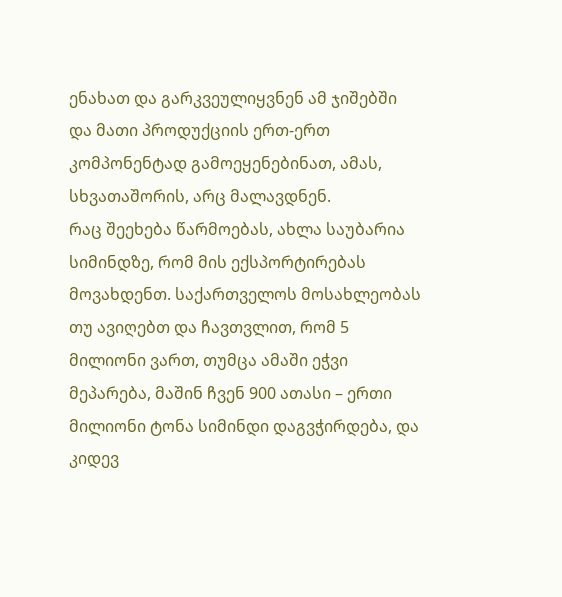ენახათ და გარკვეულიყვნენ ამ ჯიშებში და მათი პროდუქციის ერთ-ერთ კომპონენტად გამოეყენებინათ, ამას, სხვათაშორის, არც მალავდნენ.
რაც შეეხება წარმოებას, ახლა საუბარია სიმინდზე, რომ მის ექსპორტირებას მოვახდენთ. საქართველოს მოსახლეობას თუ ავიღებთ და ჩავთვლით, რომ 5 მილიონი ვართ, თუმცა ამაში ეჭვი მეპარება, მაშინ ჩვენ 900 ათასი – ერთი მილიონი ტონა სიმინდი დაგვჭირდება, და კიდევ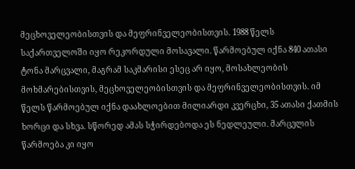მეცხოველეობისთვის და მეფრინველეობისთვის. 1988 წელს საქართველოში იყო რეკორდული მოსავალი. წარმოებულ იქნა 840 ათასი ტონა მარცვალი, მაგრამ საკმარისი ესეც არ იყო, მოსახლეობის მოხმარებისთვის, მეცხოველეობისთვის და მეფრინველეობისთვის. იმ წელს წარმოებულ იქნა დაახლოებით მილიარდი კვერცხი, 35 ათასი ქათმის ხორცი და სხვა. სწორედ ამას სჭირდებოდა ეს ნედლეული. მარცვლის წარმოება კი იყო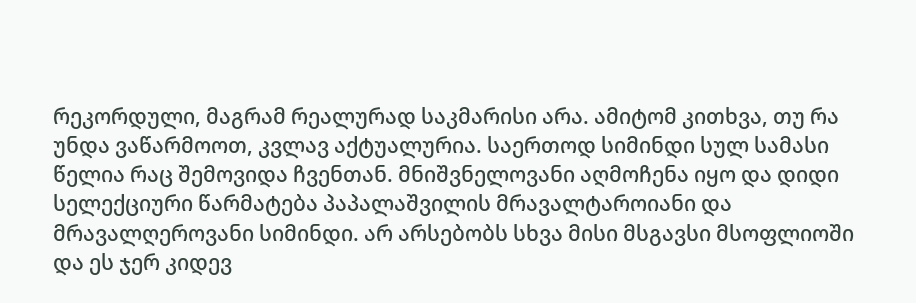რეკორდული, მაგრამ რეალურად საკმარისი არა. ამიტომ კითხვა, თუ რა უნდა ვაწარმოოთ, კვლავ აქტუალურია. საერთოდ სიმინდი სულ სამასი წელია რაც შემოვიდა ჩვენთან. მნიშვნელოვანი აღმოჩენა იყო და დიდი სელექციური წარმატება პაპალაშვილის მრავალტაროიანი და მრავალღეროვანი სიმინდი. არ არსებობს სხვა მისი მსგავსი მსოფლიოში და ეს ჯერ კიდევ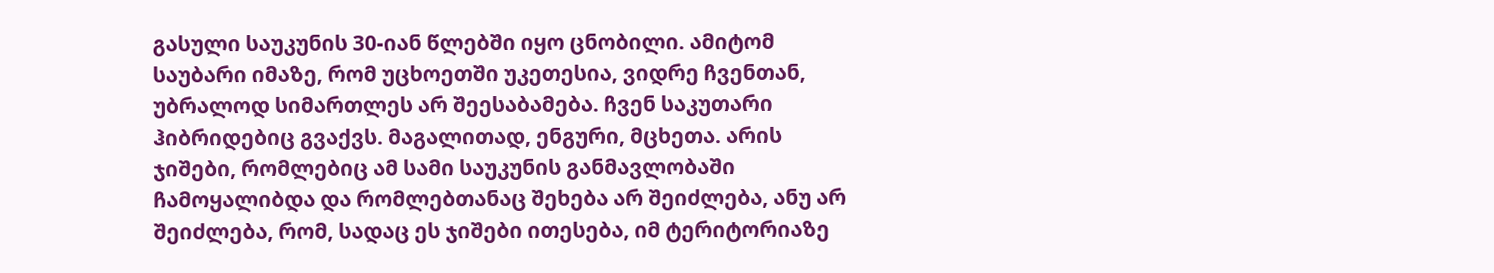გასული საუკუნის 30-იან წლებში იყო ცნობილი. ამიტომ საუბარი იმაზე, რომ უცხოეთში უკეთესია, ვიდრე ჩვენთან, უბრალოდ სიმართლეს არ შეესაბამება. ჩვენ საკუთარი ჰიბრიდებიც გვაქვს. მაგალითად, ენგური, მცხეთა. არის ჯიშები, რომლებიც ამ სამი საუკუნის განმავლობაში ჩამოყალიბდა და რომლებთანაც შეხება არ შეიძლება, ანუ არ შეიძლება, რომ, სადაც ეს ჯიშები ითესება, იმ ტერიტორიაზე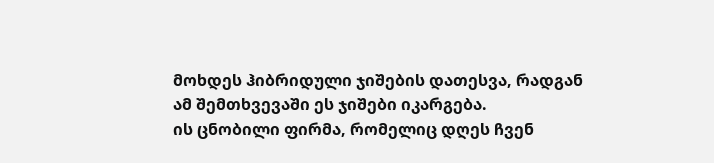მოხდეს ჰიბრიდული ჯიშების დათესვა, რადგან ამ შემთხვევაში ეს ჯიშები იკარგება.
ის ცნობილი ფირმა, რომელიც დღეს ჩვენ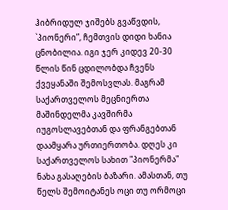ჰიბრიდულ ჯიშებს გვაწვდის, `პიონერი”, ჩემთვის დიდი ხანია ცნობილია. იგი ჯერ კიდევ 20-30 წლის წინ ცდილობდა ჩვენს ქვეყანაში შემოსვლას. მაგრამ საქართველოს მეცნიერთა მაშინდელმა კავშირმა იუგოსლავებთან და ფრანგებთან დაამყარა ურთიერთობა. დღეს კი საქართველოს სახით "პიონერმა" ნახა გასაღების ბაზარი. ამასთან, თუ წელს შემოიტანეს ოცი თუ ორმოცი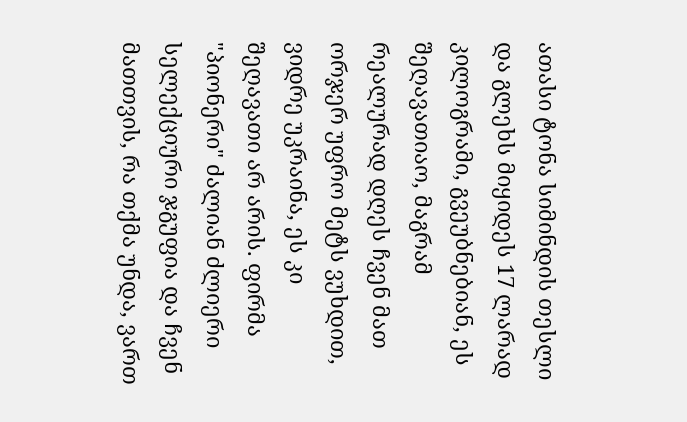ათასი ტონა სიმინდის თესლი და გლეხს მიყიდეს 17 ლარად კილოგრამი, გვეუბნებიან, ეს შეღავათიაო, მაგრამ რეალურად დღეს ჩვენ მათ ორჯერ უფრო მეტს ვუხდით, ვიდრე უკრაინა, ეს კი შეღავათი არ არის. ფირმა "პიონერი" ძალიან ძლიერი სელექციური ჯგუფია და ჩვენ მათთვის, რა თქმა უნდა, ვართ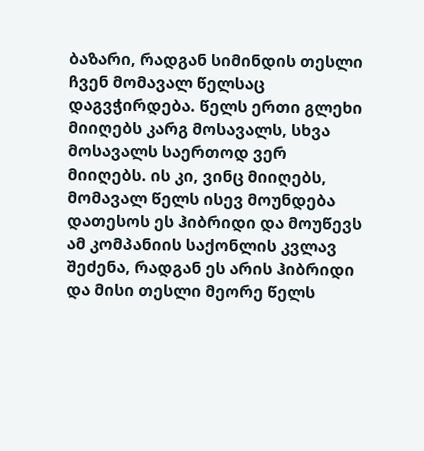ბაზარი, რადგან სიმინდის თესლი ჩვენ მომავალ წელსაც დაგვჭირდება. წელს ერთი გლეხი მიიღებს კარგ მოსავალს, სხვა მოსავალს საერთოდ ვერ მიიღებს. ის კი, ვინც მიიღებს, მომავალ წელს ისევ მოუნდება დათესოს ეს ჰიბრიდი და მოუწევს ამ კომპანიის საქონლის კვლავ შეძენა, რადგან ეს არის ჰიბრიდი და მისი თესლი მეორე წელს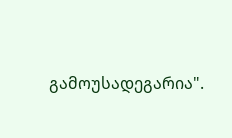გამოუსადეგარია".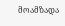მოამზადა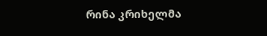რინა კრიხელმა